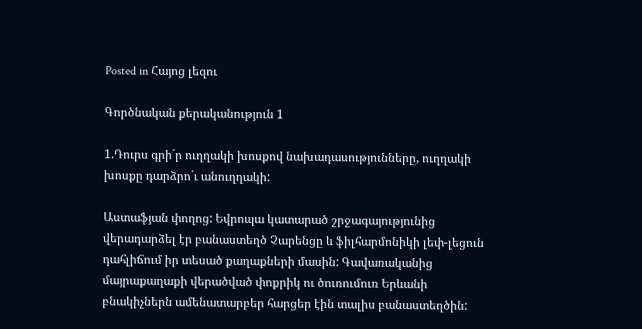Posted in Հայոց լեզու

Գործնական քերականություն 1

1.Դուրս գրի´ր ուղղակի խոսքով նախադասությունները, ուղղակի խոսքը դարձրո´ւ անուղղակի:

Աստաֆյան փողոց: Եվրոպա կատարած շրջագայությունից վերադարձել էր բանաստեղծ Չարենցը և ֆիլհարմոնիկի լեփ-լեցուն դահլիճում իր տեսած քաղաքների մասին: Գավառականից մայրաքաղաքի վերածված փոքրիկ ու ծուռումուռ Երևանի բնակիչներն ամենատարբեր հարցեր էին տալիս բանաստեղծին: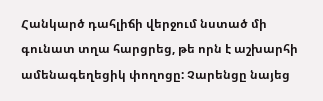Հանկարծ դահլիճի վերջում նստած մի գունատ տղա հարցրեց, թե որն է աշխարհի ամենագեղեցիկ փողոցը: Չարենցը նայեց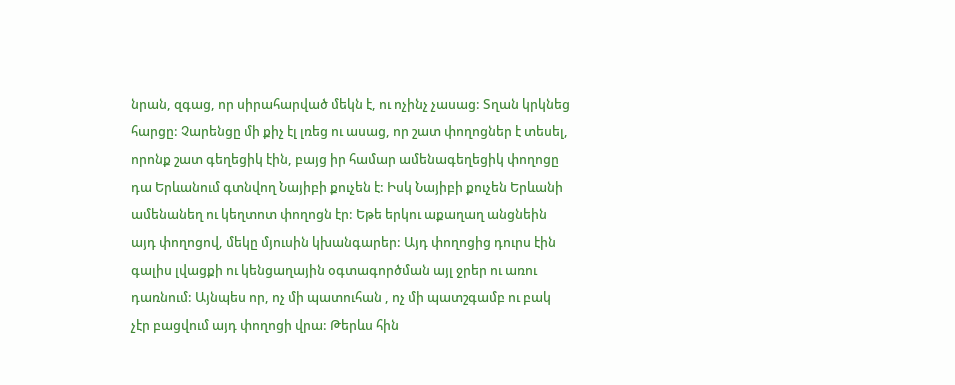նրան, զգաց, որ սիրահարված մեկն է, ու ոչինչ չասաց: Տղան կրկնեց հարցը: Չարենցը մի քիչ էլ լռեց ու ասաց, որ շատ փողոցներ է տեսել, որոնք շատ գեղեցիկ էին, բայց իր համար ամենագեղեցիկ փողոցը դա Երևանում գտնվող Նայիբի քուչեն է: Իսկ Նայիբի քուչեն Երևանի ամենանեղ ու կեղտոտ փողոցն էր: Եթե երկու աքաղաղ անցնեին այդ փողոցով, մեկը մյուսին կխանգարեր: Այդ փողոցից դուրս էին գալիս լվացքի ու կենցաղային օգտագործման այլ ջրեր ու առու դառնում: Այնպես որ, ոչ մի պատուհան , ոչ մի պատշգամբ ու բակ չէր բացվում այդ փողոցի վրա: Թերևս հին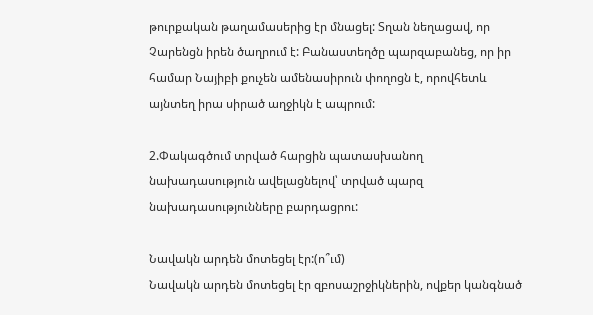թուրքական թաղամասերից էր մնացել: Տղան նեղացավ, որ Չարենցն իրեն ծաղրում է: Բանաստեղծը պարզաբանեց, որ իր համար Նայիբի քուչեն ամենասիրուն փողոցն է, որովհետև այնտեղ իրա սիրած աղջիկն է ապրում:

2.Փակագծում տրված հարցին պատասխանող նախադասություն ավելացնելով՝ տրված պարզ նախադասությունները բարդացրու:

Նավակն արդեն մոտեցել էր:(ո՞ւմ)
Նավակն արդեն մոտեցել էր զբոսաշրջիկներին, ովքեր կանգնած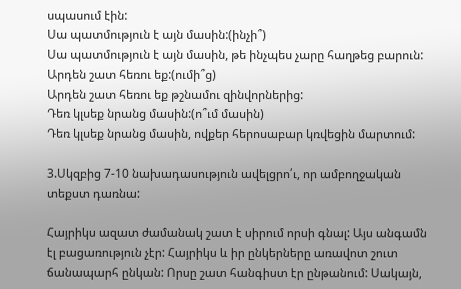սպասում էին:
Սա պատմություն է այն մասին:(ինչի՞)
Սա պատմություն է այն մասին, թե ինչպես չարը հաղթեց բարուն:
Արդեն շատ հեռու եք:(ումի՞ց)
Արդեն շատ հեռու եք թշնամու զինվորներից:
Դեռ կլսեք նրանց մասին:(ո՞ւմ մասին)
Դեռ կլսեք նրանց մասին, ովքեր հերոսաբար կռվեցին մարտում:

3.Սկզբից 7-10 նախադասություն ավելցրո՛ւ, որ ամբողջական տեքստ դառնա:

Հայրիկս ազատ ժամանակ շատ է սիրում որսի գնալ: Այս անգամն էլ բացառություն չէր: Հայրիկս և իր ընկերները առավոտ շուտ ճանապարհ ընկան: Որսը շատ հանգիստ էր ընթանում: Սակայն,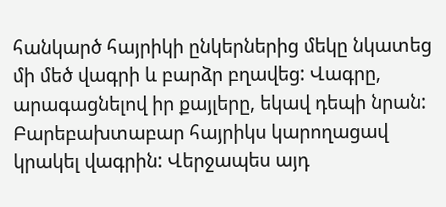հանկարծ հայրիկի ընկերներից մեկը նկատեց մի մեծ վագրի և բարձր բղավեց: Վագրը, արագացնելով իր քայլերը, եկավ դեպի նրան: Բարեբախտաբար հայրիկս կարողացավ կրակել վագրին: Վերջապես այդ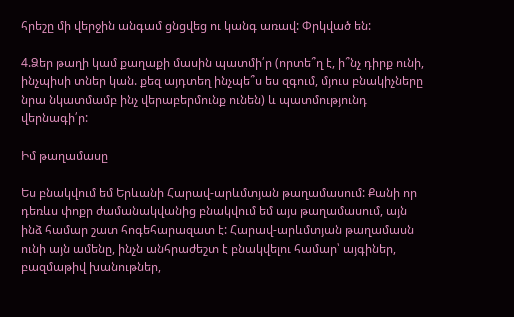հրեշը մի վերջին անգամ ցնցվեց ու կանգ առավ: Փրկված են:

4.Ձեր թաղի կամ քաղաքի մասին պատմի՛ր (որտե՞ղ է, ի՞նչ դիրք ունի, ինչպիսի տներ կան. քեզ այդտեղ ինչպե՞ս ես զգում, մյուս բնակիչները նրա նկատմամբ ինչ վերաբերմունք ունեն) և պատմությունդ վերնագի՛ր:

Իմ թաղամասը

Ես բնակվում եմ Երևանի Հարավ-արևմտյան թաղամասում: Քանի որ դեռևս փոքր ժամանակվանից բնակվում եմ այս թաղամասում, այն ինձ համար շատ հոգեհարազատ է: Հարավ-արևմտյան թաղամասն ունի այն ամենը, ինչն անհրաժեշտ է բնակվելու համար՝ այգիներ, բազմաթիվ խանութներ,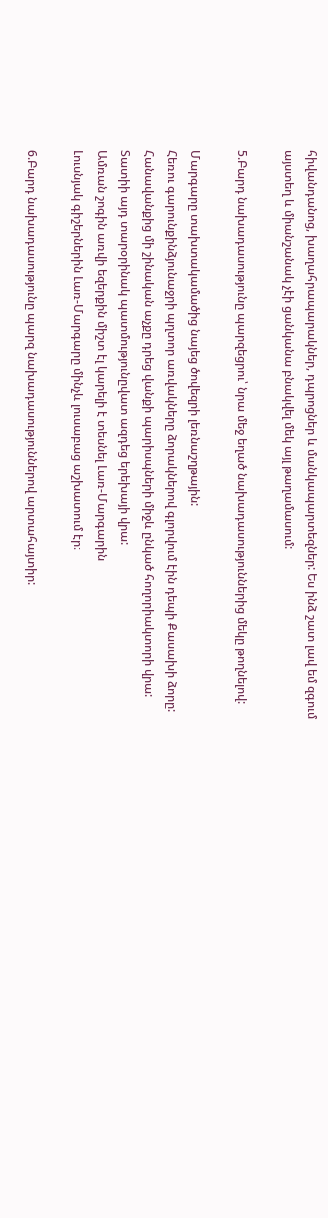հիվանդանոց, խաղահրապարակներ, դպրոցներ և մանկապարտեզներ: Ես ինձ շատ լավ եմ զգում այստեղ և միանշանակ չէի ցանկանա բնակվել մեկ այլ թաղամասում:

5.Բարդ նախադասությունը պարզեցրու՝ նրա մեջ եղած նախադասություններից մեկը թողնելով:

Մարգարը տախտակամածից նայեց ծովեզրի լեռնաշղթային:
Հեռու գարունքինձյունաջրի պղտոր առվակները ձորակներով գլորվում էին դեպի Քասախի ձորը: Հանավանքից մի շինական աչքը դրեց վանքի պարիսպների միջև ընկած հողորիակտորի վրա:
Տատիի այդ տարօրինակ պատմությունըվատ ազդեց երեխայի վրա:
Ամռան շոգին առվի եզերքին միշտ էլ կարելի է տեսնել Լառ-Մարգարին
Լուսնյակ գիշերներին Լառ-Մարգարը մինչև լուսաբաց աշխատում էր։

6.Բարդ նախադասությունը պարզ նախադասություններով արտահայտիր: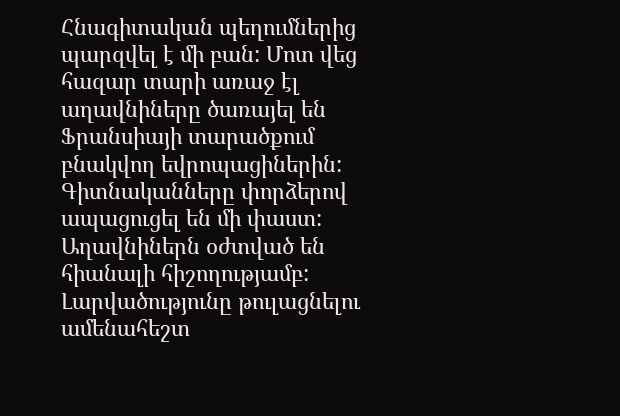Հնագիտական պեղումներից պարզվել է մի բան: Մոտ վեց հազար տարի առաջ էլ աղավնիները ծառայել են Ֆրանսիայի տարածքում բնակվող եվրոպացիներին:
Գիտնականները փորձերով ապացուցել են մի փաստ: Աղավնիներն օժտված են հիանալի հիշողությամբ:
Լարվածությունը թուլացնելու ամենահեշտ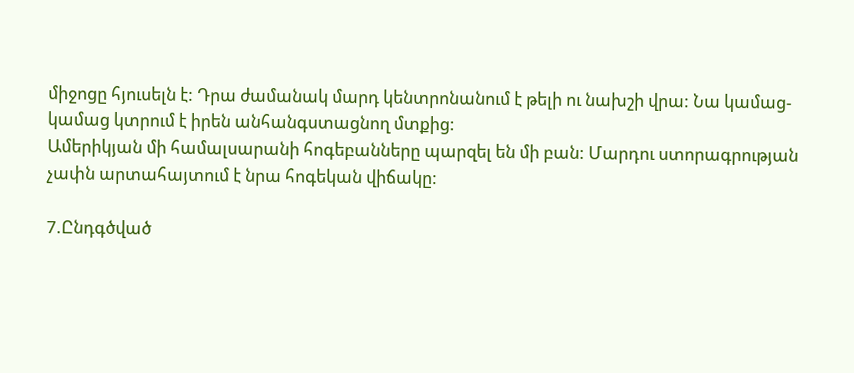միջոցը հյուսելն է: Դրա ժամանակ մարդ կենտրոնանում է թելի ու նախշի վրա: Նա կամաց-կամաց կտրում է իրեն անհանգստացնող մտքից:
Ամերիկյան մի համալսարանի հոգեբանները պարզել են մի բան: Մարդու ստորագրության չափն արտահայտում է նրա հոգեկան վիճակը:

7.Ընդգծված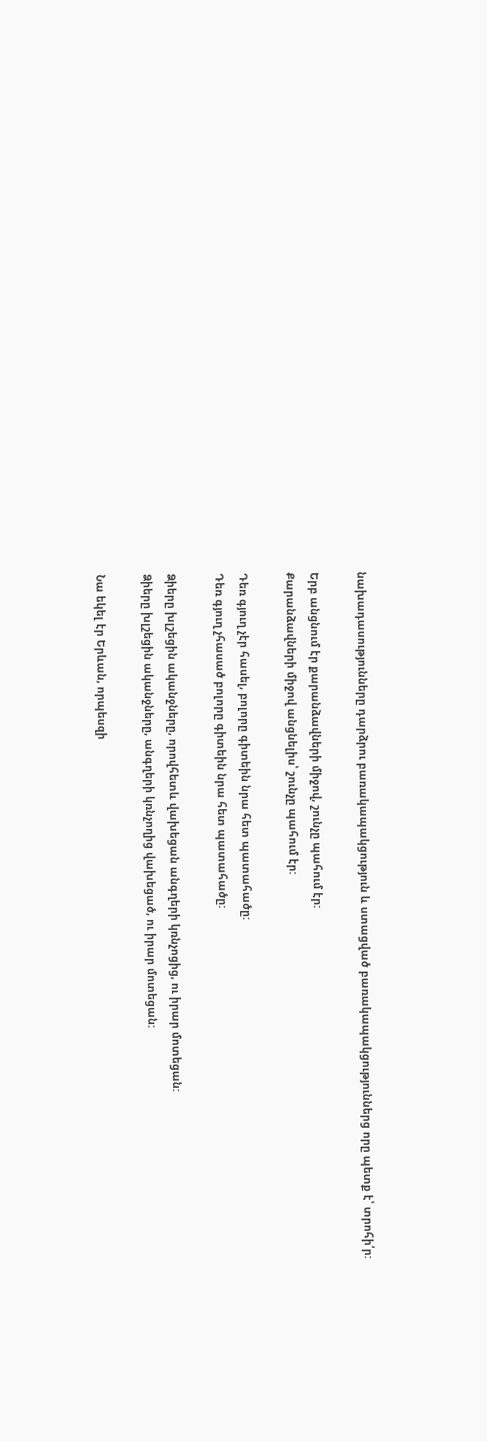նախադասությունները դարձրու բառակապակցություն և ստացված բառակապակցություններց որը պետք է՝ տրոհի՛ր:

Երբ անցնում էր քարանձավների միջով, շունչը պահում էր:
Քարանձավների միջով անցնելիս՝ շունչը պահում էր:

Դեռ գյուղ չէր հասել, բոլորը գիտեին նրա հետ պատահածը:
Դեռ գյուղ չհասած բոլորը գիտեին նրա հետ պատահածը:

Ձիերը խլշեցին ականջները, որովհետև վախեցան անգղերի կռնչոցից, ու իրար մոտեցան:
Ձիերը խլշեցին ականջները, անգղերի կռնչողից վախեցած, ու իրար մոտեցան:

Նա եկել էր Երևան, որպեսզի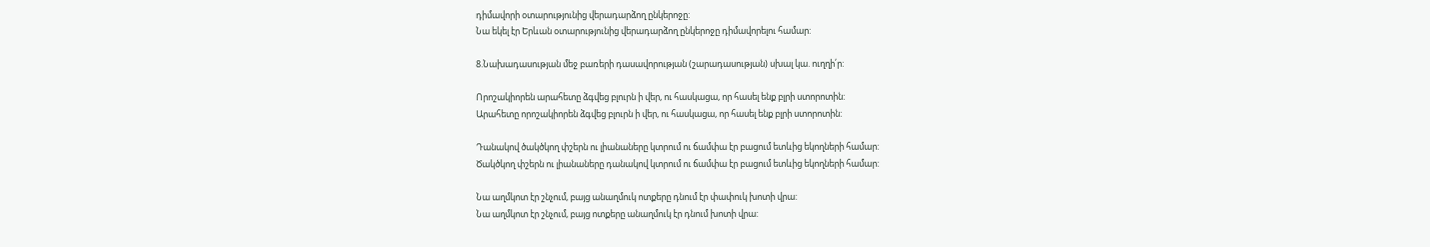դիմավորի օտարությունից վերադարձող ընկերոջը:
Նա եկել էր Երևան օտարությունից վերադարձող ընկերոջը դիմավորելու համար:

8.Նախադասության մեջ բառերի դասավորության (շարադասության) սխալ կա. ուղղի՛ր:

Որոշակիորեն արահետը ձգվեց բլուրն ի վեր, ու հասկացա, որ հասել ենք բլրի ստորոտին:
Արահետը որոշակիորեն ձգվեց բլուրն ի վեր, ու հասկացա, որ հասել ենք բլրի ստորոտին:

Դանակով ծակծկող փշերն ու լիանաները կտրում ու ճամփա էր բացում ետևից եկողների համար:
Ծակծկող փշերն ու լիանաները դանակով կտրում ու ճամփա էր բացում ետևից եկողների համար:

Նա աղմկոտ էր շնչում, բայց անաղմուկ ոտքերը դնում էր փափուկ խոտի վրա:
Նա աղմկոտ էր շնչում, բայց ոտքերը անաղմուկ էր դնում խոտի վրա: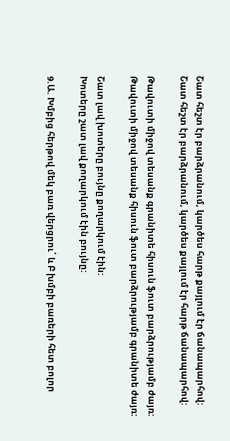Շատ հեշտ էր բարձրանում, կարծես հարթ քայլում էր ճանապարհով:
Շատ հեշտ էր բարձրանում, կարծես քայլում էր հարթ ճանապարհով:

Թավուտի միջով տեսանք գրանիտե հիսուն ֆուտ բարձրությամբ ժայռ:
Թավուտի միջով տեսանք հիսուն ֆուտ բարձրությամբ գրանիտե ժայռ:

Շատ լավ խոտերը բույնը քողարկում էին:
Խոտերը շատ լավ քողարկում էին բույնը:

9.Ա. Խմբից հերթով մեկ բառ վերցրու՛ և Բ խմբի բառերի հետ բոլոր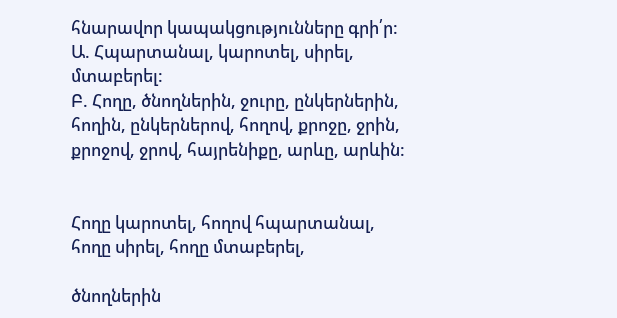հնարավոր կապակցությունները գրի՛ր:
Ա. Հպարտանալ, կարոտել, սիրել, մտաբերել:
Բ. Հողը, ծնողներին, ջուրը, ընկերներին, հողին, ընկերներով, հողով, քրոջը, ջրին, քրոջով, ջրով, հայրենիքը, արևը, արևին:


Հողը կարոտել, հողով հպարտանալ, հողը սիրել, հողը մտաբերել,

ծնողներին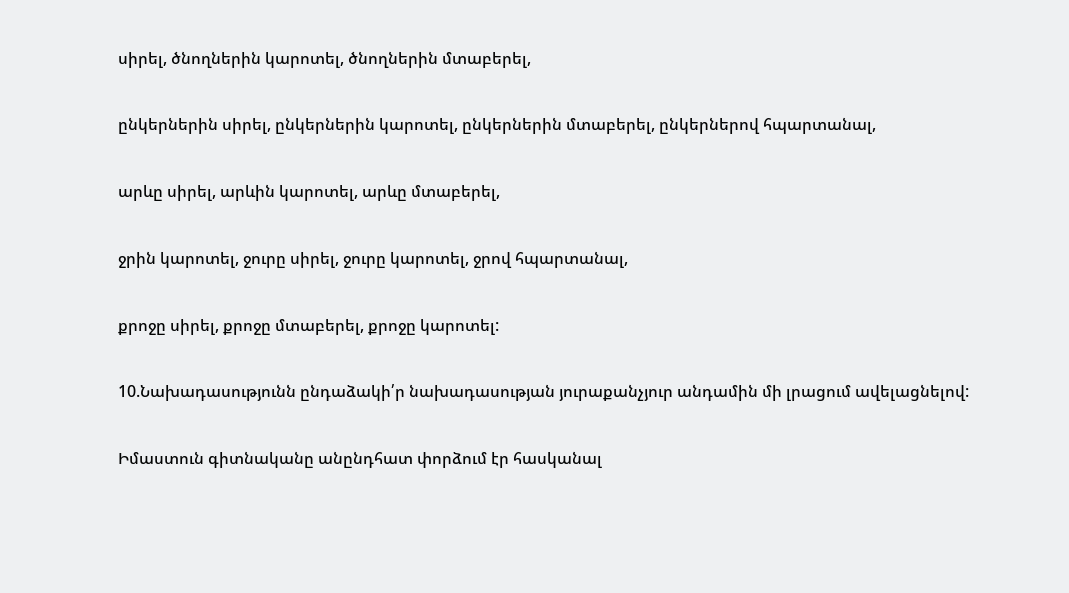սիրել, ծնողներին կարոտել, ծնողներին մտաբերել,

ընկերներին սիրել, ընկերներին կարոտել, ընկերներին մտաբերել, ընկերներով հպարտանալ,

արևը սիրել, արևին կարոտել, արևը մտաբերել,

ջրին կարոտել, ջուրը սիրել, ջուրը կարոտել, ջրով հպարտանալ,

քրոջը սիրել, քրոջը մտաբերել, քրոջը կարոտել:

10.Նախադասությունն ընդաձակի՛ր նախադասության յուրաքանչյուր անդամին մի լրացում ավելացնելով:

Իմաստուն գիտնականը անընդհատ փորձում էր հասկանալ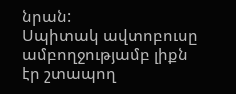նրան:
Սպիտակ ավտոբուսը ամբողջությամբ լիքն էր շտապող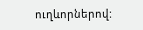ուղևորներով: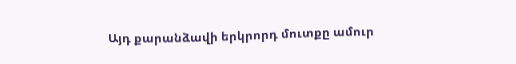Այդ քարանձավի երկրորդ մուտքը ամուր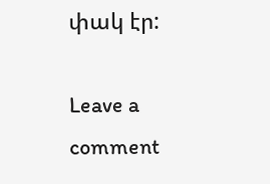փակ էր:

Leave a comment